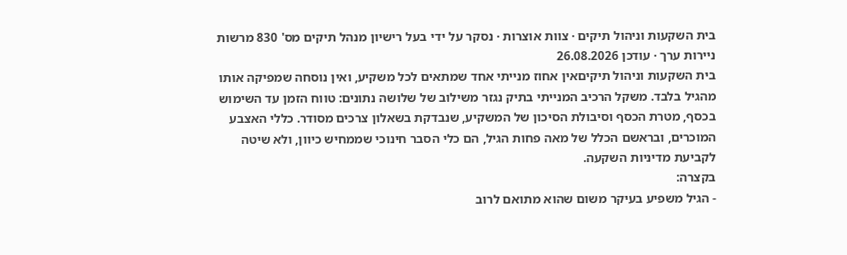בית השקעות וניהול תיקים · צוות אוצרות · נסקר על ידי בעל רישיון מנהל תיקים מס' 830 מרשות ניירות ערך · עודכן 26.08.2026
בית השקעות וניהול תיקיםאין אחוז מנייתי אחד שמתאים לכל משקיע, ואין נוסחה שמפיקה אותו מהגיל בלבד. משקל הרכיב המנייתי בתיק נגזר משילוב של שלושה נתונים: טווח הזמן עד השימוש בכסף, מטרת הכסף וסיבולת הסיכון של המשקיע, שנבדקת בשאלון צרכים מסודר. כללי האצבע המוכרים, ובראשם הכלל של מאה פחות הגיל, הם כלי הסבר חינוכי שממחיש כיוון, ולא שיטה לקביעת מדיניות השקעה.
בקצרה:
- הגיל משפיע בעיקר משום שהוא מתואם לרוב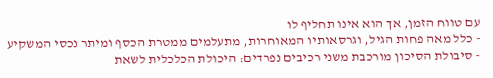עם טווח הזמן, אך הוא אינו תחליף לו
- כלל מאה פחות הגיל, וגרסאותיו המאוחרות, מתעלמים ממטרת הכסף ומיתר נכסי המשקיע
- סיבולת הסיכון מורכבת משני רכיבים נפרדים: היכולת הכלכלית לשאת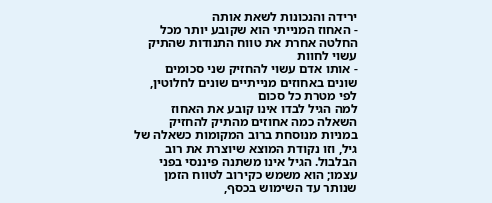ירידה והנכונות לשאת אותה
- האחוז המנייתי הוא שקובע יותר מכל החלטה אחרת את טווח התנודות שהתיק עשוי לחוות
- אותו אדם עשוי להחזיק שני סכומים שונים באחוזים מנייתיים שונים לחלוטין, לפי מטרת כל סכום
למה הגיל לבדו אינו קובע את האחוז
השאלה כמה אחוזים מהתיק להחזיק במניות מנוסחת ברוב המקומות כשאלה של גיל, וזו נקודת המוצא שיוצרת את רוב הבלבול. הגיל אינו משתנה פיננסי בפני עצמו; הוא משמש כקירוב לטווח הזמן שנותר עד השימוש בכסף,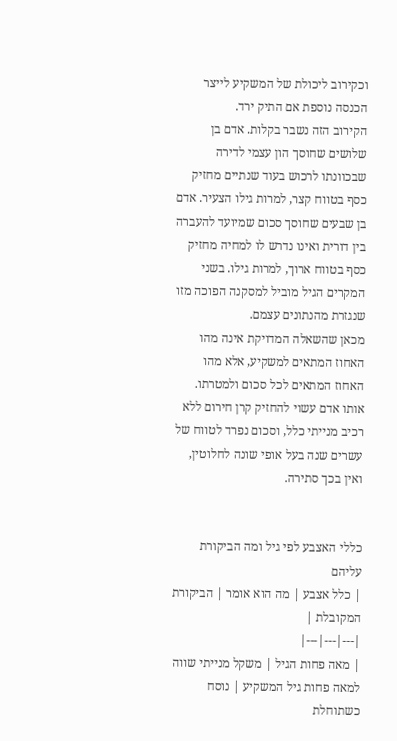וכקירוב ליכולת של המשקיע לייצר הכנסה נוספת אם התיק ירד.
הקירוב הזה נשבר בקלות. אדם בן שלושים שחוסך הון עצמי לדירה שבכוונתו לרכוש בעוד שנתיים מחזיק כסף בטווח קצר, למרות גילו הצעיר. אדם בן שבעים שחוסך סכום שמיועד להעברה בין דורית ואינו נדרש לו למחיה מחזיק כסף בטווח ארוך, למרות גילו. בשני המקרים הגיל מוביל למסקנה הפוכה מזו שנגזרת מהנתונים עצמם.
מכאן שהשאלה המדויקת אינה מהו האחוז המתאים למשקיע, אלא מהו האחוז המתאים לכל סכום ולמטרתו. אותו אדם עשוי להחזיק קרן חירום ללא רכיב מנייתי כלל, וסכום נפרד לטווח של עשרים שנה בעל אופי שונה לחלוטין, ואין בכך סתירה.


כללי האצבע לפי גיל ומה הביקורת עליהם
| כלל אצבע | מה הוא אומר | הביקורת המקובלת |
|---|---|---|
| מאה פחות הגיל | משקל מנייתי שווה למאה פחות גיל המשקיע | נוסח כשתוחלת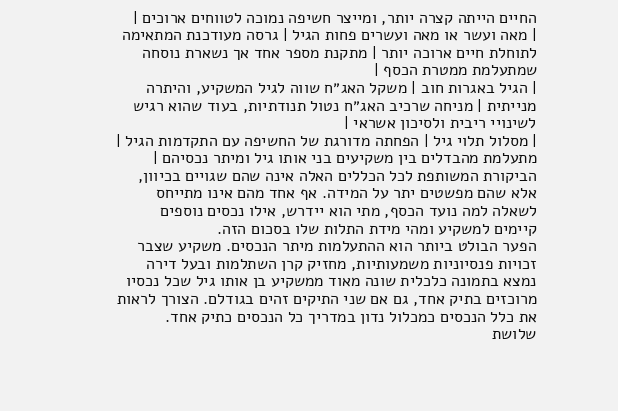החיים הייתה קצרה יותר, ומייצר חשיפה נמוכה לטווחים ארוכים |
| מאה ועשר או מאה ועשרים פחות הגיל | גרסה מעודכנת המתאימה לתוחלת חיים ארוכה יותר | מתקנת מספר אחד אך נשארת נוסחה שמתעלמת ממטרת הכסף |
| הגיל באגרות חוב | משקל האג״ח שווה לגיל המשקיע, והיתרה מנייתית | מניחה שרכיב האג״ח נטול תנודתיות, בעוד שהוא רגיש לשינויי ריבית ולסיכון אשראי |
| מסלול תלוי גיל | הפחתה מדורגת של החשיפה עם התקדמות הגיל | מתעלמת מהבדלים בין משקיעים בני אותו גיל ומיתר נכסיהם |
הביקורת המשותפת לכל הכללים האלה אינה שהם שגויים בכיוון, אלא שהם מפשטים יתר על המידה. אף אחד מהם אינו מתייחס לשאלה למה נועד הכסף, מתי הוא יידרש, אילו נכסים נוספים קיימים למשקיע ומהי מידת התלות שלו בסכום הזה.
הפער הבולט ביותר הוא ההתעלמות מיתר הנכסים. משקיע שצבר זכויות פנסיוניות משמעותיות, מחזיק קרן השתלמות ובעל דירה נמצא בתמונה כלכלית שונה מאוד ממשקיע בן אותו גיל שכל נכסיו מרוכזים בתיק אחד, גם אם שני התיקים זהים בגודלם. הצורך לראות את כלל הנכסים כמכלול נדון במדריך כל הנכסים כתיק אחד.
שלושת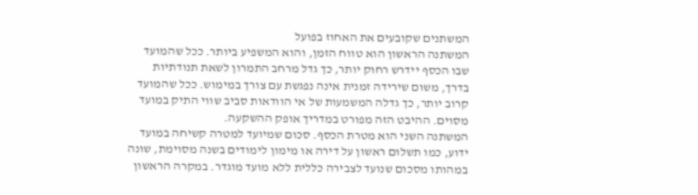המשתנים שקובעים את האחוז בפועל
המשתנה הראשון הוא טווח הזמן, והוא המשפיע ביותר. ככל שהמועד שבו הכסף יידרש רחוק יותר, כך גדל מרחב התמרון לשאת תנודתיות בדרך, משום שירידה זמנית אינה נפגשת עם צורך במימוש. ככל שהמועד קרוב יותר, כך גדלה המשמעות של אי הוודאות סביב שווי התיק במועד מסוים. ההיבט הזה מפורט במדריך אופק ההשקעה.
המשתנה השני הוא מטרת הכסף. סכום שמיועד למטרה קשיחה במועד ידוע, כמו תשלום ראשון על דירה או מימון לימודים בשנה מסוימת, שונה במהותו מסכום שנועד לצבירה כללית ללא מועד מוגדר. במקרה הראשון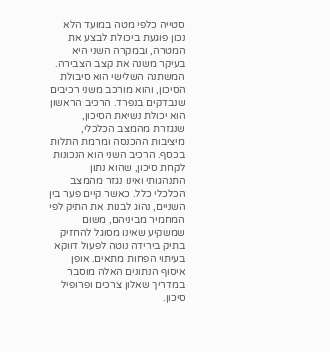סטייה כלפי מטה במועד הלא נכון פוגעת ביכולת לבצע את המטרה, ובמקרה השני היא בעיקר משנה את קצב הצבירה.
המשתנה השלישי הוא סיבולת הסיכון, והוא מורכב משני רכיבים שנבדקים בנפרד. הרכיב הראשון הוא יכולת נשיאת הסיכון, שנגזרת מהמצב הכלכלי, מיציבות ההכנסה ומרמת התלות בכסף. הרכיב השני הוא הנכונות לקחת סיכון, שהוא נתון התנהגותי ואינו נגזר מהמצב הכלכלי כלל. כאשר קיים פער בין השניים, נהוג לבנות את התיק לפי המחמיר מביניהם, משום שמשקיע שאינו מסוגל להחזיק בתיק בירידה נוטה לפעול דווקא בעיתוי הפחות מתאים. אופן איסוף הנתונים האלה מוסבר במדריך שאלון צרכים ופרופיל סיכון.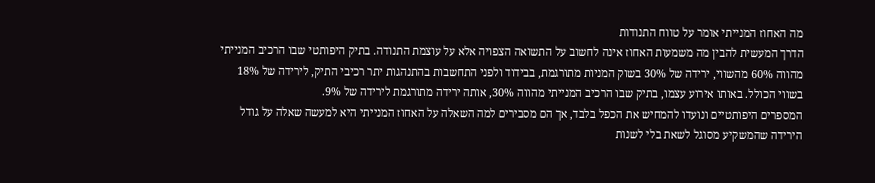מה האחוז המנייתי אומר על טווח התנודות
הדרך המעשית להבין מה משמעות האחוז אינה לחשוב על התשואה הצפויה אלא על עוצמת התנודה. בתיק היפותטי שבו הרכיב המנייתי מהווה 60% מהשווי, ירידה של 30% בשוק המניות מתורגמת, בבידוד ולפני התחשבות בהתנהגות יתר רכיבי התיק, לירידה של 18% בשווי הכולל. באותו אירוע עצמו, בתיק שבו הרכיב המנייתי מהווה 30%, אותה ירידה מתורגמת לירידה של 9%.
המספרים היפותטיים ונועדו להמחיש את הכפל בלבד, אך הם מסבירים למה השאלה על האחוז המנייתי היא למעשה שאלה על גודל הירידה שהמשקיע מסוגל לשאת בלי לשנות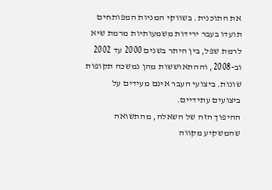את התוכנית. בשווקי המניות המפותחים תועדו בעבר ירידות משמעותיות מרמת שיא לרמת שפל, בין היתר בשנים 2000 עד 2002 וב-2008, וההתאוששות מהן נמשכה תקופות שונות. ביצועי העבר אינם מעידים על ביצועים עתידיים.
ההיפוך הזה של השאלה, מהתשואה שהמשקיע מקווה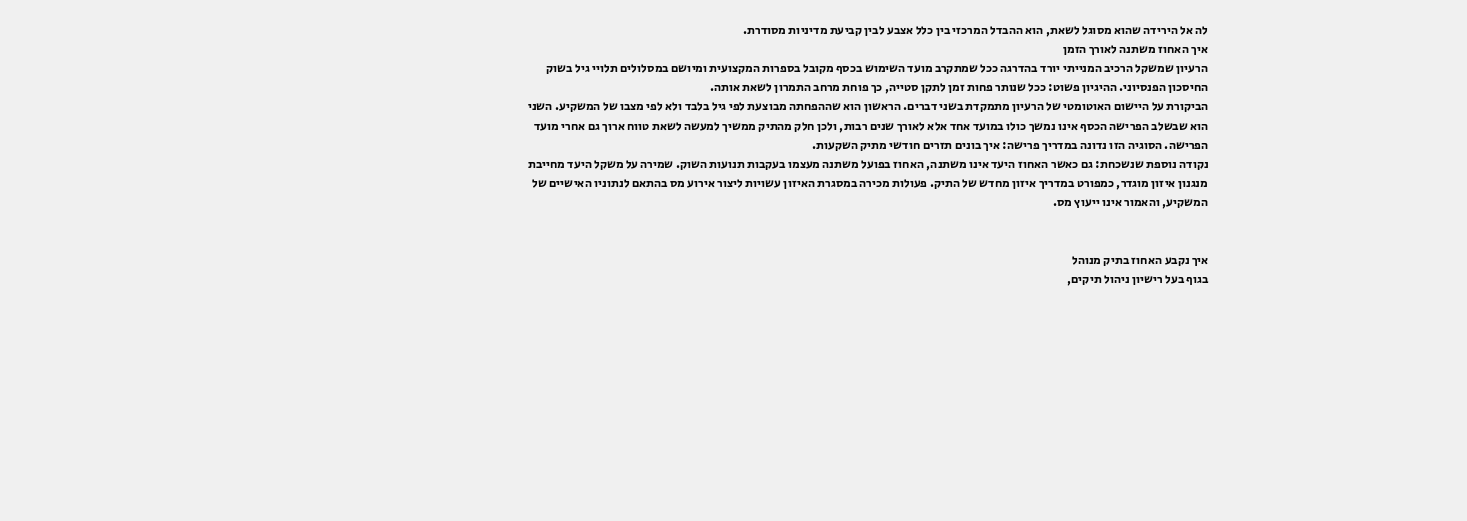לה אל הירידה שהוא מסוגל לשאת, הוא ההבדל המרכזי בין כלל אצבע לבין קביעת מדיניות מסודרת.
איך האחוז משתנה לאורך הזמן
הרעיון שמשקל הרכיב המנייתי יורד בהדרגה ככל שמתקרב מועד השימוש בכסף מקובל בספרות המקצועית ומיושם במסלולים תלויי גיל בשוק החיסכון הפנסיוני. ההיגיון פשוט: ככל שנותר פחות זמן לתקן סטייה, כך פוחת מרחב התמרון לשאת אותה.
הביקורת על היישום האוטומטי של הרעיון מתמקדת בשני דברים. הראשון הוא שההפחתה מבוצעת לפי גיל בלבד ולא לפי מצבו של המשקיע. השני הוא שבשלב הפרישה הכסף אינו נמשך כולו במועד אחד אלא לאורך שנים רבות, ולכן חלק מהתיק ממשיך למעשה לשאת טווח ארוך גם אחרי מועד הפרישה. הסוגיה הזו נדונה במדריך פרישה: איך בונים תזרים חודשי מתיק השקעות.
נקודה נוספת שנשכחת: גם כאשר האחוז היעד אינו משתנה, האחוז בפועל משתנה מעצמו בעקבות תנועות השוק. שמירה על משקל היעד מחייבת מנגנון איזון מוגדר, כמפורט במדריך איזון מחדש של התיק. פעולות מכירה במסגרת האיזון עשויות ליצור אירוע מס בהתאם לנתוניו האישיים של המשקיע, והאמור אינו ייעוץ מס.


איך נקבע האחוז בתיק מנוהל
בגוף בעל רישיון ניהול תיקים,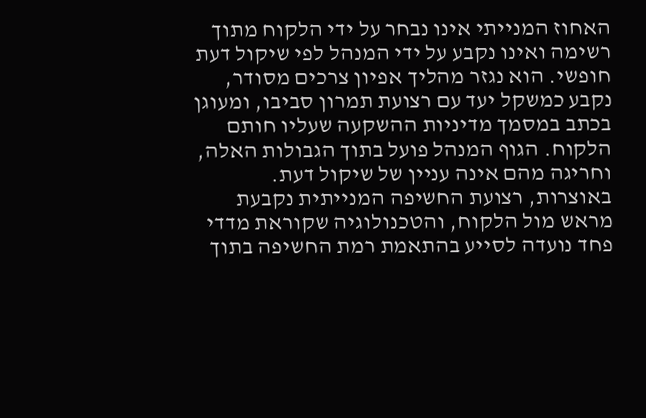האחוז המנייתי אינו נבחר על ידי הלקוח מתוך רשימה ואינו נקבע על ידי המנהל לפי שיקול דעת חופשי. הוא נגזר מהליך אפיון צרכים מסודר, נקבע כמשקל יעד עם רצועת תמרון סביבו, ומעוגן בכתב במסמך מדיניות ההשקעה שעליו חותם הלקוח. הגוף המנהל פועל בתוך הגבולות האלה, וחריגה מהם אינה עניין של שיקול דעת.
באוצרות, רצועת החשיפה המנייתית נקבעת מראש מול הלקוח, והטכנולוגיה שקוראת מדדי פחד נועדה לסייע בהתאמת רמת החשיפה בתוך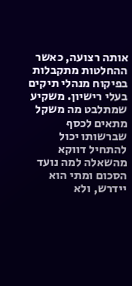אותה רצועה, כאשר ההחלטות מתקבלות בפיקוח מנהלי תיקים בעלי רישיון. משקיע שמתלבט מה משקל מתאים לכסף שברשותו יכול להתחיל דווקא מהשאלה למה נועד הסכום ומתי הוא יידרש, ולא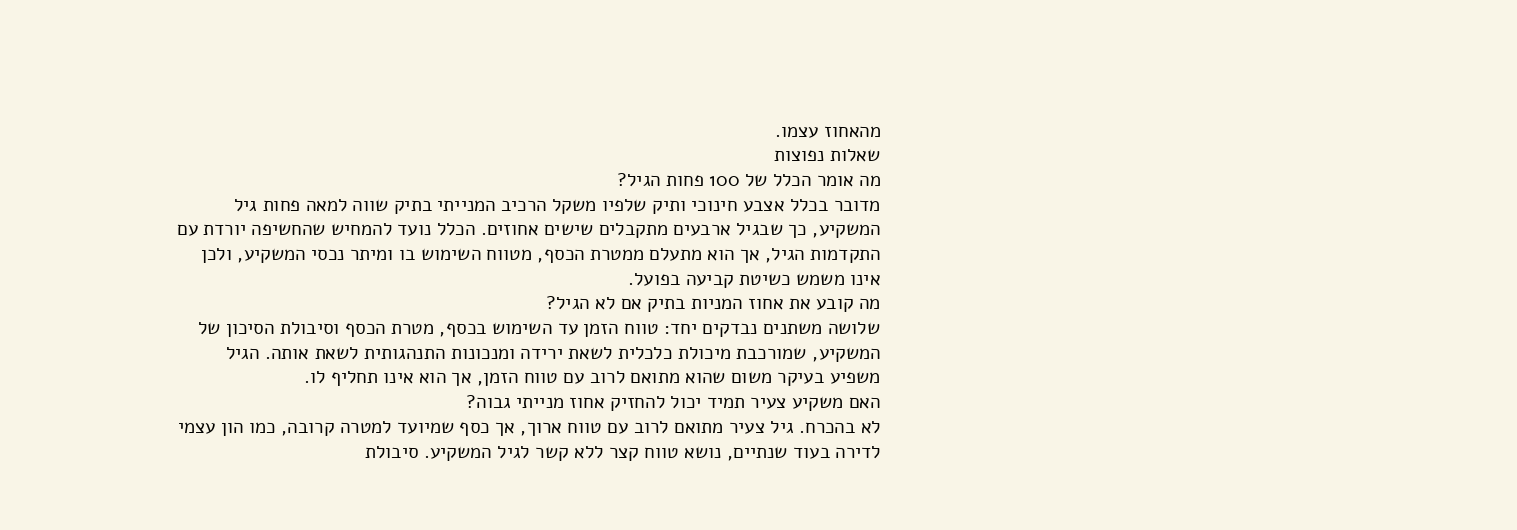מהאחוז עצמו.
שאלות נפוצות
מה אומר הכלל של 100 פחות הגיל?
מדובר בכלל אצבע חינוכי ותיק שלפיו משקל הרכיב המנייתי בתיק שווה למאה פחות גיל המשקיע, כך שבגיל ארבעים מתקבלים שישים אחוזים. הכלל נועד להמחיש שהחשיפה יורדת עם התקדמות הגיל, אך הוא מתעלם ממטרת הכסף, מטווח השימוש בו ומיתר נכסי המשקיע, ולכן אינו משמש כשיטת קביעה בפועל.
מה קובע את אחוז המניות בתיק אם לא הגיל?
שלושה משתנים נבדקים יחד: טווח הזמן עד השימוש בכסף, מטרת הכסף וסיבולת הסיכון של המשקיע, שמורכבת מיכולת כלכלית לשאת ירידה ומנכונות התנהגותית לשאת אותה. הגיל משפיע בעיקר משום שהוא מתואם לרוב עם טווח הזמן, אך הוא אינו תחליף לו.
האם משקיע צעיר תמיד יכול להחזיק אחוז מנייתי גבוה?
לא בהכרח. גיל צעיר מתואם לרוב עם טווח ארוך, אך כסף שמיועד למטרה קרובה, כמו הון עצמי לדירה בעוד שנתיים, נושא טווח קצר ללא קשר לגיל המשקיע. סיבולת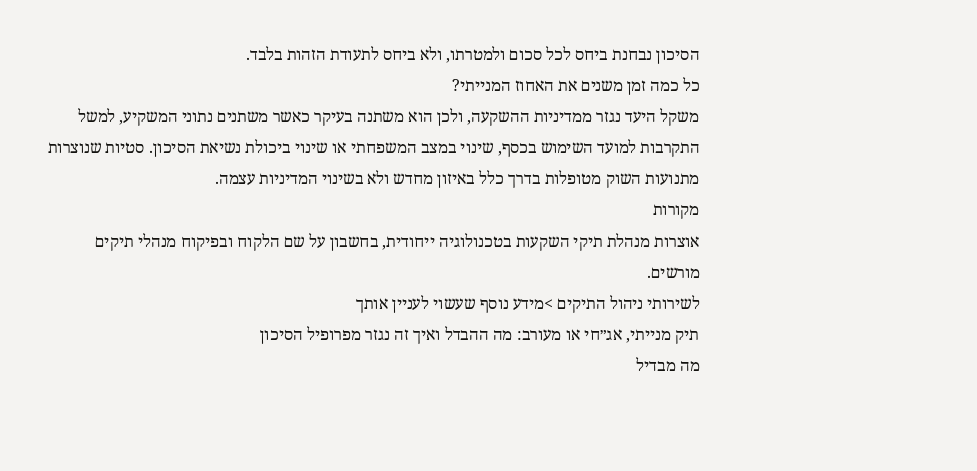הסיכון נבחנת ביחס לכל סכום ולמטרתו, ולא ביחס לתעודת הזהות בלבד.
כל כמה זמן משנים את האחוז המנייתי?
משקל היעד נגזר ממדיניות ההשקעה, ולכן הוא משתנה בעיקר כאשר משתנים נתוני המשקיע, למשל התקרבות למועד השימוש בכסף, שינוי במצב המשפחתי או שינוי ביכולת נשיאת הסיכון. סטיות שנוצרות מתנועות השוק מטופלות בדרך כלל באיזון מחדש ולא בשינוי המדיניות עצמה.
מקורות
אוצרות מנהלת תיקי השקעות בטכנולוגיה ייחודית, בחשבון על שם הלקוח ובפיקוח מנהלי תיקים מורשים.
לשירותי ניהול התיקים >מידע נוסף שעשוי לעניין אותך
תיק מנייתי, אג״חי או מעורב: מה ההבדל ואיך זה נגזר מפרופיל הסיכון
מה מבדיל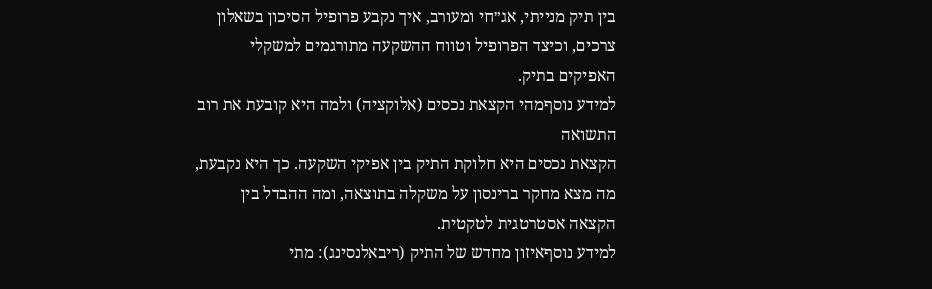בין תיק מנייתי, אג״חי ומעורב, איך נקבע פרופיל הסיכון בשאלון צרכים, וכיצד הפרופיל וטווח ההשקעה מתורגמים למשקלי האפיקים בתיק.
למידע נוסףמהי הקצאת נכסים (אלוקציה) ולמה היא קובעת את רוב התשואה
הקצאת נכסים היא חלוקת התיק בין אפיקי השקעה. כך היא נקבעת, מה מצא מחקר ברינסון על משקלה בתוצאה, ומה ההבדל בין הקצאה אסטרטגית לטקטית.
למידע נוסףאיזון מחדש של התיק (ריבאלנסינג): מתי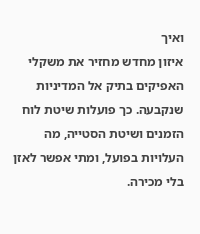ואיך
איזון מחדש מחזיר את משקלי האפיקים בתיק אל המדיניות שנקבעה. כך פועלות שיטת לוח הזמנים ושיטת הסטייה, מה העלויות בפועל, ומתי אפשר לאזן בלי מכירה.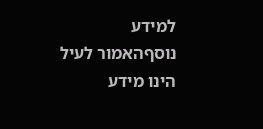למידע נוסףהאמור לעיל הינו מידע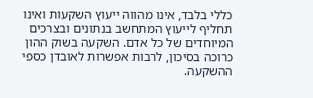כללי בלבד, אינו מהווה ייעוץ השקעות ואינו תחליף לייעוץ המתחשב בנתונים ובצרכים המיוחדים של כל אדם. השקעה בשוק ההון כרוכה בסיכון, לרבות אפשרות לאובדן כספי ההשקעה.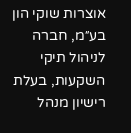אוצרות שוקי הון בע״מ, חברה לניהול תיקי השקעות, בעלת רישיון מנהל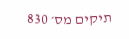תיקים מס׳ 830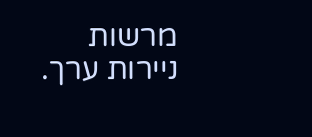מרשות ניירות ערך.